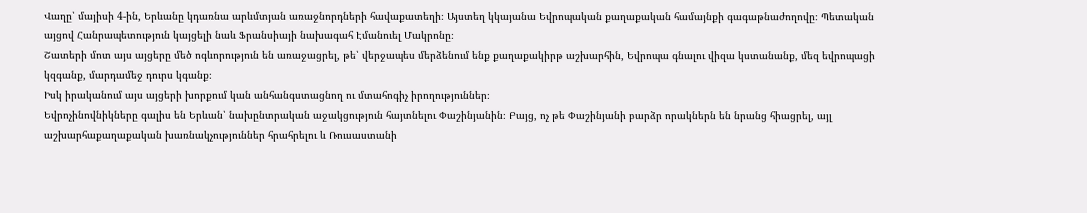Վաղը՝ մայիսի 4-ին, Երևանը կդառնա արևմտյան առաջնորդների հավաքատեղի։ Այստեղ կկայանա Եվրոպական քաղաքական համայնքի գագաթնաժողովը։ Պետական այցով Հանրապետություն կայցելի նաև Ֆրանսիայի նախագահ Էմանուել Մակրոնը։
Շատերի մոտ այս այցերը մեծ ոգևորություն են առաջացրել, թե՝ վերջապես մերձենում ենք քաղաքակիրթ աշխարհին, Եվրոպա գնալու վիզա կստանանք, մեզ եվրոպացի կզգանք, մարդամեջ դուրս կգանք։
Իսկ իրականում այս այցերի խորքում կան անհանգստացնող ու մտահոգիչ իրողություններ։
Եվրոչինովնիկները գալիս են Երևան՝ նախընտրական աջակցություն հայտնելու Փաշինյանին։ Բայց, ոչ թե Փաշինյանի բարձր որակներն են նրանց հիացրել, այլ աշխարհաքաղաքական խառնակչություններ հրահրելու և Ռուսաստանի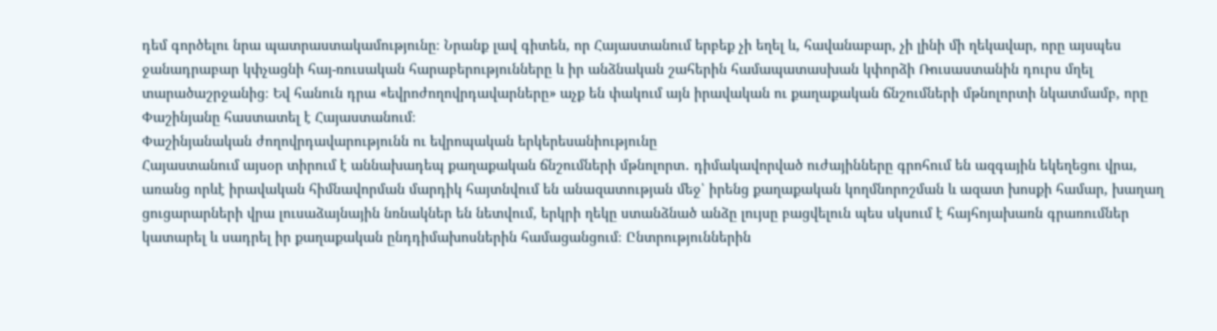դեմ գործելու նրա պատրաստակամությունը։ Նրանք լավ գիտեն, որ Հայաստանում երբեք չի եղել և, հավանաբար, չի լինի մի ղեկավար, որը այսպես ջանադրաբար կփչացնի հայ-ռուսական հարաբերությունները և իր անձնական շահերին համապատասխան կփորձի Ռուսաստանին դուրս մղել տարածաշրջանից։ Եվ հանուն դրա «եվրոժողովրդավարները» աչք են փակում այն իրավական ու քաղաքական ճնշումների մթնոլորտի նկատմամբ, որը Փաշինյանը հաստատել է Հայաստանում։
Փաշինյանական ժողովրդավարությունն ու եվրոպական երկերեսանիությունը
Հայաստանում այսօր տիրում է աննախադեպ քաղաքական ճնշումների մթնոլորտ․ դիմակավորված ուժայինները գրոհում են ազգային եկեղեցու վրա, առանց որևէ իրավական հիմնավորման մարդիկ հայտնվում են անազատության մեջ՝ իրենց քաղաքական կողմնորոշման և ազատ խոսքի համար, խաղաղ ցուցարարների վրա լուսաձայնային նռնակներ են նետվում, երկրի ղեկը ստանձնած անձը լույսը բացվելուն պես սկսում է հայհոյախառն գրառումներ կատարել և սադրել իր քաղաքական ընդդիմախոսներին համացանցում։ Ընտրություններին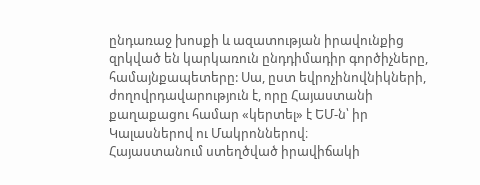ընդառաջ խոսքի և ազատության իրավունքից զրկված են կարկառուն ընդդիմադիր գործիչները, համայնքապետերը: Սա, ըստ եվրոչինովնիկների, ժողովրդավարություն է, որը Հայաստանի քաղաքացու համար «կերտել» է ԵՄ-ն՝ իր Կալասներով ու Մակրոններով։
Հայաստանում ստեղծված իրավիճակի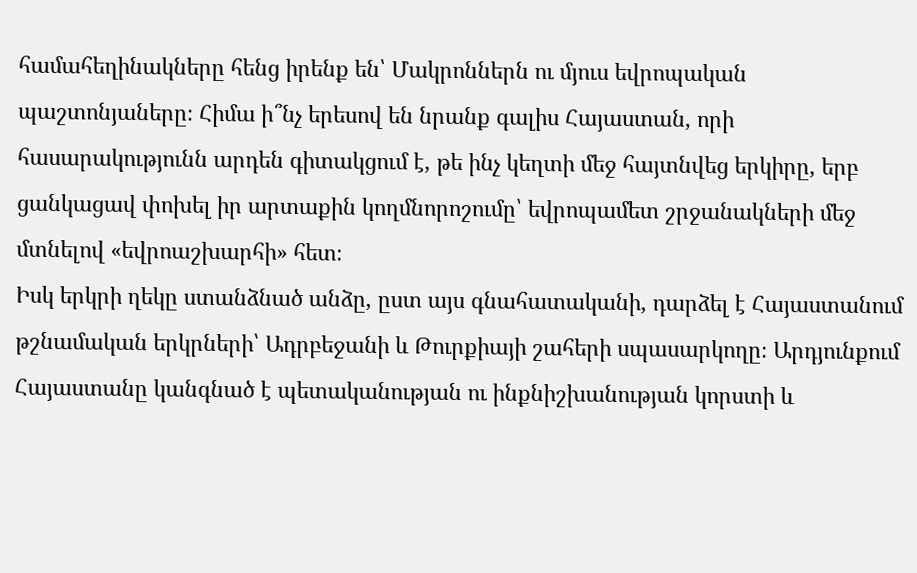համահեղինակները հենց իրենք են՝ Մակրոններն ու մյուս եվրոպական պաշտոնյաները։ Հիմա ի՞նչ երեսով են նրանք գալիս Հայաստան, որի հասարակությունն արդեն գիտակցում է, թե ինչ կեղտի մեջ հայտնվեց երկիրը, երբ ցանկացավ փոխել իր արտաքին կողմնորոշումը՝ եվրոպամետ շրջանակների մեջ մտնելով «եվրոաշխարհի» հետ։
Իսկ երկրի ղեկը ստանձնած անձը, ըստ այս գնահատականի, դարձել է Հայաստանում թշնամական երկրների՝ Ադրբեջանի և Թուրքիայի շահերի սպասարկողը։ Արդյունքում Հայաստանը կանգնած է պետականության ու ինքնիշխանության կորստի և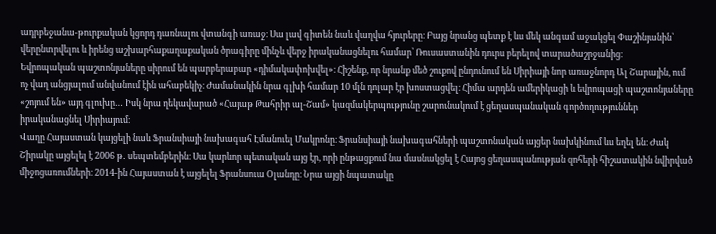ադրբեջանա-թուրքական կցորդ դառնալու վտանգի առաջ։ Սա լավ գիտեն նաև վաղվա հյուրերը։ Բայց նրանց պետք է ևս մեկ անգամ աջակցել Փաշինյանին՝ վերընտրվելու և իրենց աշխարհաքաղաքական ծրագիրը մինչև վերջ իրականացնելու համար՝ Ռուսաստանին դուրս բերելով տարածաշրջանից։
Եվրոպական պաշտոնյաները սիրում են պարբերաբար «դիմակափոխվել»։ Հիշենք, որ նրանք մեծ շուքով ընդունում են Սիրիայի նոր առաջնորդ Ալ Շարային, ում ոչ վաղ անցյալում անվանում էին ահաբեկիչ։ Ժամանակին նրա գլխի համար 10 մլն դոլար էր խոստացվել։ Հիմա արդեն ամերիկացի և եվրոպացի պաշտոնյաները «շոյում են» այդ գլուխը… Իսկ նրա ղեկավարած «Հայաթ Թահրիր ալ-Շամ» կազմակերպությունը շարունակում է ցեղասպանական գործողություններ իրականացնել Սիրիայում։
Վաղը Հայաստան կայցելի նաև Ֆրանսիայի նախագահ Էմանուել Մակրոնը։ Ֆրանսիայի նախագահների պաշտոնական այցեր նախկինում ևս եղել են։ Ժակ Շիրակը այցելել է 2006 թ․ սեպտեմբերին։ Սա կարևոր պետական այց էր, որի ընթացքում նա մասնակցել է Հայոց ցեղասպանության զոհերի հիշատակին նվիրված միջոցառումների։ 2014-ին Հայաստան է այցելել Ֆրանսուա Օլանդը։ Նրա այցի նպատակը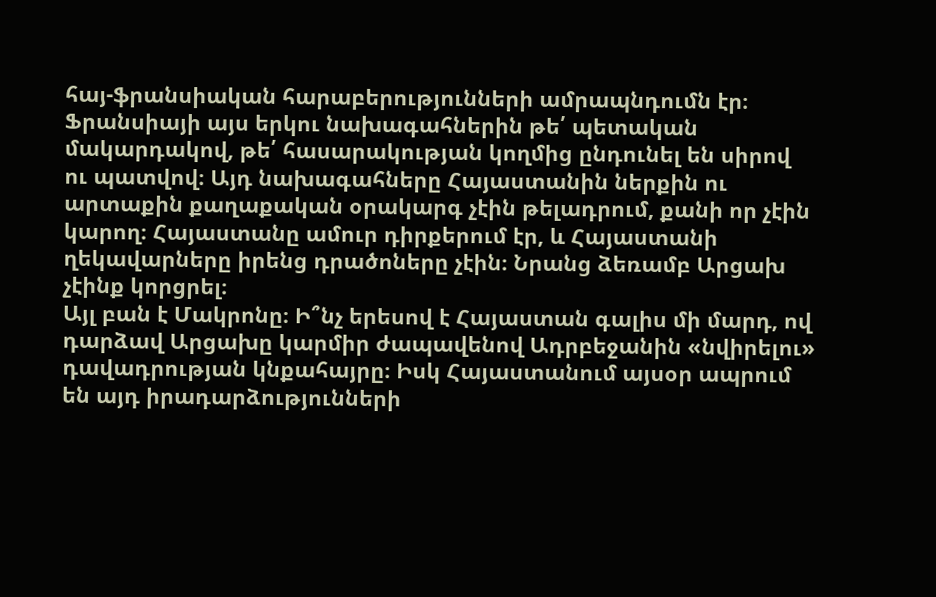հայ-ֆրանսիական հարաբերությունների ամրապնդումն էր։
Ֆրանսիայի այս երկու նախագահներին թե՛ պետական մակարդակով, թե՛ հասարակության կողմից ընդունել են սիրով ու պատվով։ Այդ նախագահները Հայաստանին ներքին ու արտաքին քաղաքական օրակարգ չէին թելադրում, քանի որ չէին կարող։ Հայաստանը ամուր դիրքերում էր, և Հայաստանի ղեկավարները իրենց դրածոները չէին։ Նրանց ձեռամբ Արցախ չէինք կորցրել։
Այլ բան է Մակրոնը։ Ի՞նչ երեսով է Հայաստան գալիս մի մարդ, ով դարձավ Արցախը կարմիր ժապավենով Ադրբեջանին «նվիրելու» դավադրության կնքահայրը։ Իսկ Հայաստանում այսօր ապրում են այդ իրադարձությունների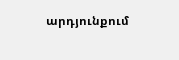արդյունքում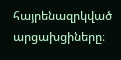հայրենազրկված արցախցիները։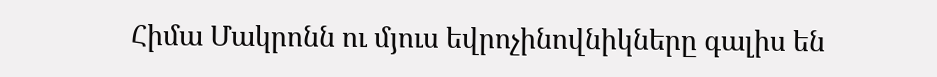Հիմա Մակրոնն ու մյուս եվրոչինովնիկները գալիս են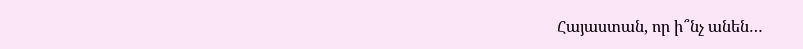Հայաստան, որ ի՞նչ անեն…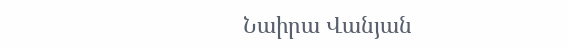Նաիրա Վանյան